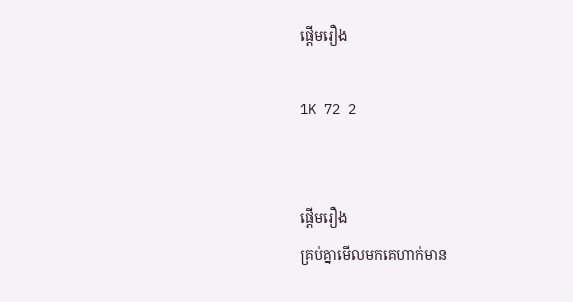ផ្តើមរឿង

1K 72 2


ផ្តើមរឿង
គ្រប់គ្នាមើលមកគេហាក់មាន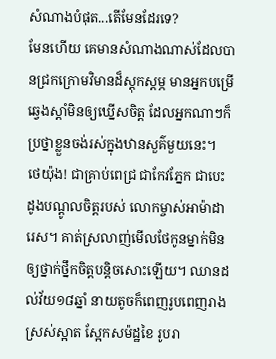សំណាងបំផុត...តើមែនដែរទេ?
មែនហើយ គេមានសំណាងណាស់ដែលបានជ្រកក្រោមវិមានដ៏ស្តុកស្តម្ភ មានអ្នកបម្រើឆ្វេងស្តាំមិនឲ្យឃ្នើសចិត្ត ដែលអ្នកណាៗក៏ប្រថ្នាខ្លួនចង់រស់ក្នុងឋានសួគ៌មួយនេះ។
ថេយ៉ុង! ជាគ្រាប់ពេជ្រ ជាកែវភ្នែក ជាបេះដូងបណ្តូលចិត្តរបស់ លោកម្ចាស់អាម៉ាដារេស។ គាត់ស្រលាញ់មើលថែកូនម្នាក់មិនឲ្យថ្នាក់ថ្នឹកចិត្តបន្តិចសោះឡើយ។ ឈានដល់វ័យ១៨ឆ្នាំ នាយតូចក៏ពេញរូបពេញរាង ស្រស់ស្អាត ស្អែកសម៉ដ្ឋខៃ រូបរា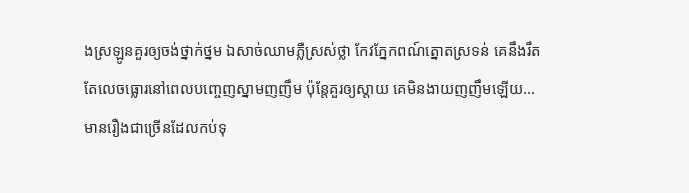ងស្រឡូនគួរឲ្យចង់ថ្នាក់ថ្នម ឯសាច់ឈាមភ្លឺស្រស់ថ្លា កែវភ្នែកពណ៍ត្នោតស្រទន់ គេនឹងរឹតតែលេចធ្លោរនៅពេលបញ្ចេញស្នាមញញឹម ប៉ុន្តែគួរឲ្យស្តាយ គេមិនងាយញញឹមឡើយ... មានរឿងជាច្រើនដែលកប់ទុ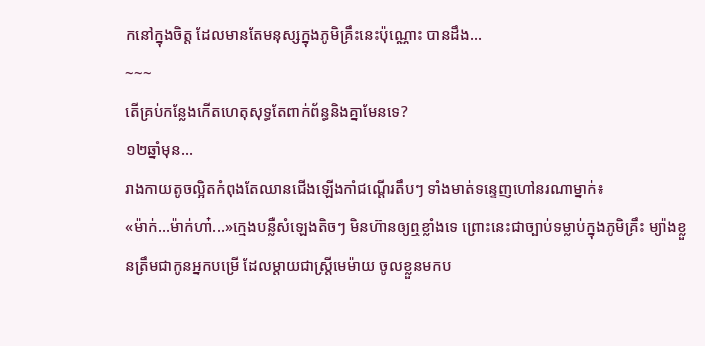កនៅក្នុងចិត្ត ដែលមានតែមនុស្សក្នុងភូមិគ្រឹះនេះប៉ុណ្ណោះ បានដឹង...
~~~
តើគ្រប់កន្លែងកើតហេតុសុទ្ធតែពាក់ព័ន្ធនិងគ្នាមែនទេ?
១២ឆ្នាំមុន...
រាងកាយតូចល្អិតកំពុងតែឈានជើងឡើងកាំជណ្តើរតឹបៗ ទាំងមាត់ទន្ទេញហៅនរណាម្នាក់៖
«ម៉ាក់...ម៉ាក់ហា៎...»ក្មេងបន្លឺសំឡេងតិចៗ មិនហ៊ានឲ្យឮខ្លាំងទេ ព្រោះនេះជាច្បាប់ទម្លាប់ក្នុងភូមិគ្រឹះ ម្យ៉ាងខ្លួនត្រឹមជាកូនអ្នកបម្រើ ដែលម្តាយជាស្ត្រីមេម៉ាយ ចូលខ្លួនមកប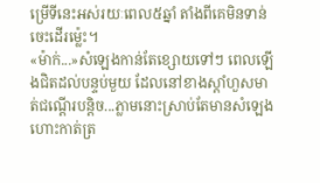ម្រើទីនេះអស់រយៈពេល៥ឆ្នាំ តាំងពីគេមិនទាន់ចេះដើរម្ល៉េះ។
«ម៉ាក់...»សំឡេងកាន់តែខ្សោយទៅៗ ពេលឡើងជិតដល់បន្ទប់មួយ ដែលនៅខាងស្តាំហួសមាត់ជណ្តើរបន្តិច...ភ្លាមនោះស្រាប់តែមានសំឡេងហោះកាត់ត្រ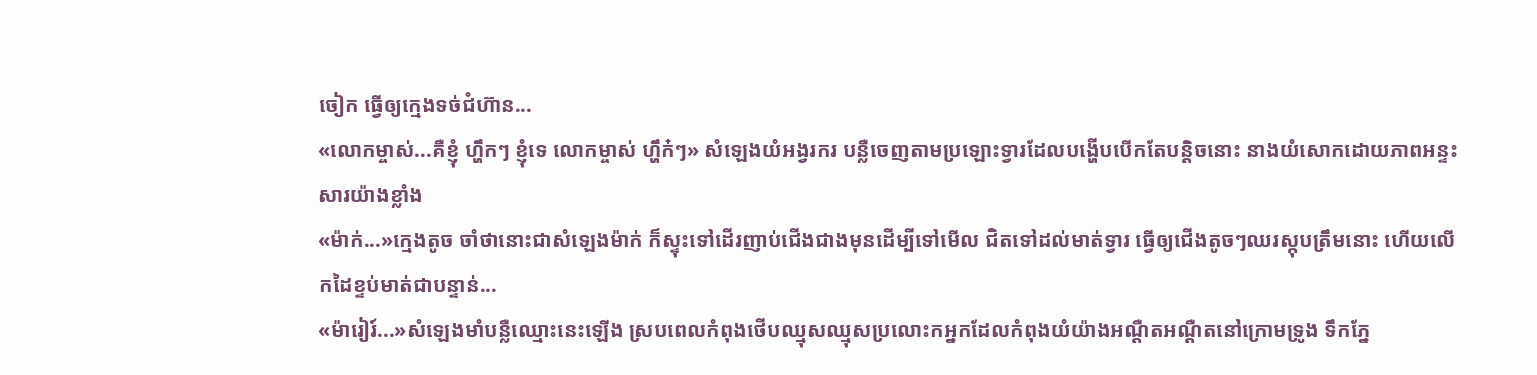ចៀក ធ្វើឲ្យក្មេងទច់ជំហ៊ាន...
«លោកម្ចាស់...គឺខ្ញុំ ហ្ហឹកៗ ខ្ញុំទេ លោកម្ចាស់ ហ្ហឹក៎ៗ» សំឡេងយំអង្វរករ បន្លឺចេញតាមប្រឡោះទ្វារដែលបង្ហើបបើកតែបន្តិចនោះ នាងយំសោកដោយភាពអន្ទះសារយ៉ាងខ្លាំង
«ម៉ាក់...»ក្មេងតូច ចាំថានោះជាសំឡេងម៉ាក់ ក៏ស្ទុះទៅដើរញាប់ជើងជាងមុនដើម្បីទៅមើល ជិតទៅដល់មាត់ទ្វារ ធ្វើឲ្យជើងតូចៗឈរស្កុបត្រឹមនោះ ហើយលើកដៃខ្ទប់មាត់ជាបន្ទាន់...
«ម៉ារៀរ៍...»សំឡេងមាំបន្លឺឈ្មោះនេះឡើង ស្របពេលកំពុងថើបឈ្មុសឈ្មុសប្រលោះកអ្នកដែលកំពុងយំយ៉ាងអណ្តឺតអណ្តឺតនៅក្រោមទ្រូង ទឹកភ្នែ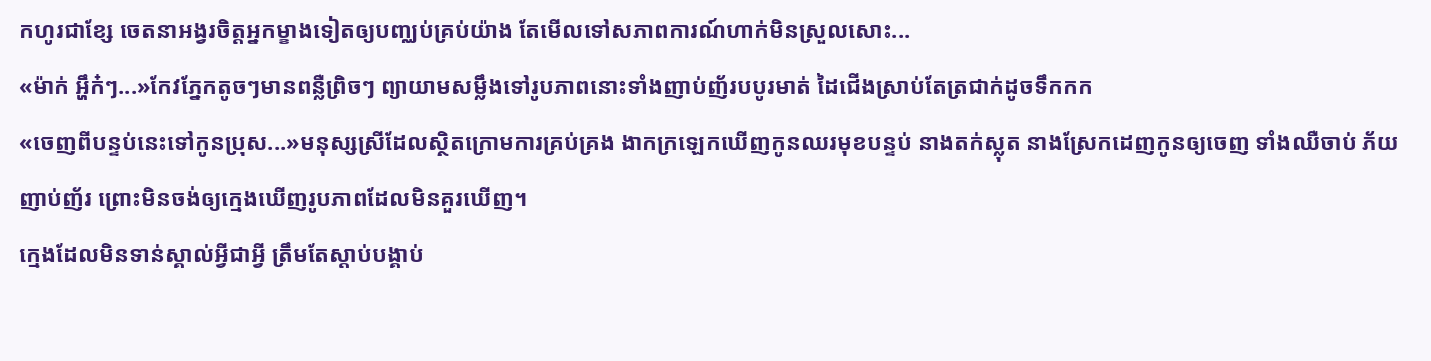កហូរជាខ្សែ ចេតនាអង្វរចិត្តអ្នកម្ខាងទៀតឲ្យបញ្ឈប់គ្រប់យ៉ាង តែមើលទៅសភាពការណ៍ហាក់មិនស្រួលសោះ...
«ម៉ាក់ អ្ហឹក៎ៗ...»កែវភ្នែកតូចៗមានពន្លឺព្រិចៗ ព្យាយាមសម្លឹងទៅរូបភាពនោះទាំងញាប់ញ័របបូរមាត់ ដៃជើងស្រាប់តែត្រជាក់ដូចទឹកកក
«ចេញពីបន្ទប់នេះទៅកូនប្រុស...»មនុស្សស្រីដែលស្ថិតក្រោមការគ្រប់គ្រង ងាកក្រឡេកឃើញកូនឈរមុខបន្ទប់ នាងតក់ស្លុត នាងស្រែកដេញកូនឲ្យចេញ ទាំងឈឺចាប់ ភ័យញាប់ញ័រ ព្រោះមិនចង់ឲ្យក្មេងឃើញរូបភាពដែលមិនគួរឃើញ។
ក្មេងដែលមិនទាន់ស្គាល់អ្វីជាអ្វី ត្រឹមតែស្តាប់បង្គាប់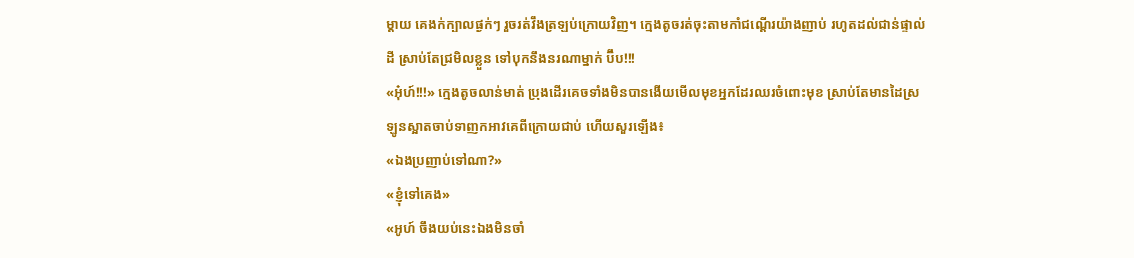ម្តាយ គេងក់ក្បាលផ្ងក់ៗ រួចរត់វឹងត្រឡប់ក្រោយវិញ។ ក្មេងតូចរត់ចុះតាមកាំជណ្តើរយ៉ាងញាប់ រហូតដល់ជាន់ផ្ទាល់ដី ស្រាប់តែជ្រមិលខ្លួន ទៅបុកនឹងនរណាម្នាក់ ប៊ឹប!!!
«អុ៎ហ៍!!!» ក្មេងតូចលាន់មាត់ ប្រុងដើរគេចទាំងមិនបានងើយមើលមុខអ្នកដែរឈរចំពោះមុខ ស្រាប់តែមានដៃស្រឡូនស្អាតចាប់ទាញកអាវគេពីក្រោយជាប់ ហើយសួរឡើង៖
«ឯងប្រញាប់ទៅណា?»
«ខ្ញុំទៅគេង»
«អូហ៍ ចឹងយប់នេះឯងមិនចាំ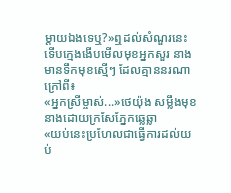ម្តាយឯងទេឬ?»ឮដល់សំណួរនេះ ទើបក្មេងងើបមើលមុខអ្នកសួរ នាងមានទឹកមុខស្មើៗ ដែលគ្មាននរណាក្រៅពី៖
«អ្នកស្រីម្ចាស់...»ថេយ៉ុង សម្លឹងមុខនាងដោយក្រសែភ្នែកឆ្លេឆ្លា
«យប់នេះប្រហែលជាធ្វើការដល់យប់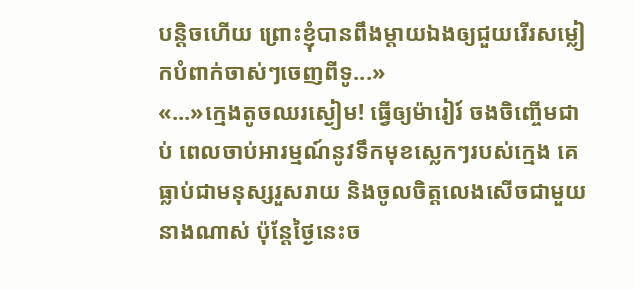បន្តិចហើយ ព្រោះខ្ញុំបានពឹងម្តាយឯងឲ្យជួយរើរសម្លៀកបំពាក់ចាស់ៗចេញពីទូ...»
«...»ក្មេងតូចឈរស្ងៀម! ធ្វើឲ្យម៉ារៀរ៍ ចងចិញ្ចើមជាប់ ពេលចាប់អារម្មណ៍នូវទឹកមុខស្លេកៗរបស់ក្មេង គេធ្លាប់ជាមនុស្សរួសរាយ និងចូលចិត្តលេងសើចជាមួយនាងណាស់ ប៉ុន្តែថ្ងៃនេះច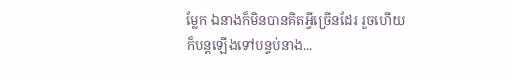ម្លែក ឯនាងក៏មិនបានគិតអ្វីច្រើនដែរ រួចហើយក៏បន្តឡើងទៅបន្ទប់នាង...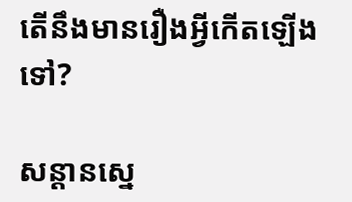តើនឹងមានរឿងអ្វីកើតឡើងទៅ?

សន្តានស្នេ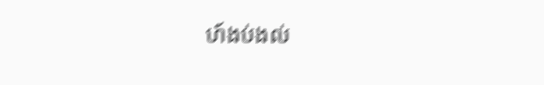ហ៍ងប់ងល់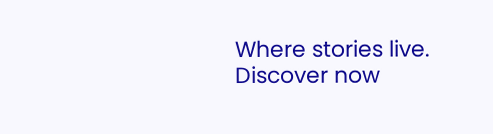Where stories live. Discover now